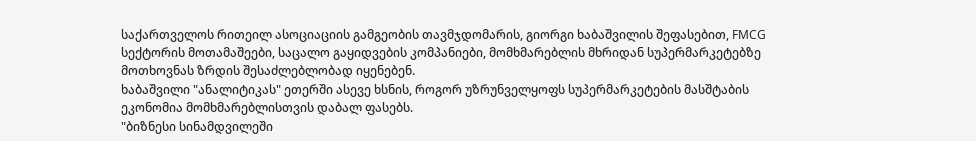საქართველოს რითეილ ასოციაციის გამგეობის თავმჯდომარის, გიორგი ხაბაშვილის შეფასებით, FMCG სექტორის მოთამაშეები, საცალო გაყიდვების კომპანიები, მომხმარებლის მხრიდან სუპერმარკეტებზე მოთხოვნას ზრდის შესაძლებლობად იყენებენ.
ხაბაშვილი "ანალიტიკას" ეთერში ასევე ხსნის, როგორ უზრუნველყოფს სუპერმარკეტების მასშტაბის ეკონომია მომხმარებლისთვის დაბალ ფასებს.
"ბიზნესი სინამდვილეში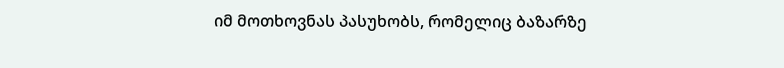იმ მოთხოვნას პასუხობს, რომელიც ბაზარზე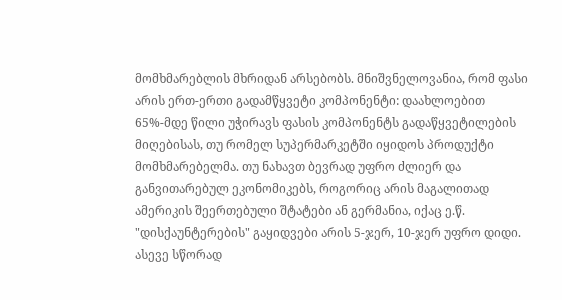მომხმარებლის მხრიდან არსებობს. მნიშვნელოვანია, რომ ფასი არის ერთ-ერთი გადამწყვეტი კომპონენტი: დაახლოებით 65%-მდე წილი უჭირავს ფასის კომპონენტს გადაწყვეტილების მიღებისას, თუ რომელ სუპერმარკეტში იყიდოს პროდუქტი მომხმარებელმა. თუ ნახავთ ბევრად უფრო ძლიერ და განვითარებულ ეკონომიკებს, როგორიც არის მაგალითად ამერიკის შეერთებული შტატები ან გერმანია, იქაც ე.წ. "დისქაუნტერების" გაყიდვები არის 5-ჯერ, 10-ჯერ უფრო დიდი.
ასევე სწორად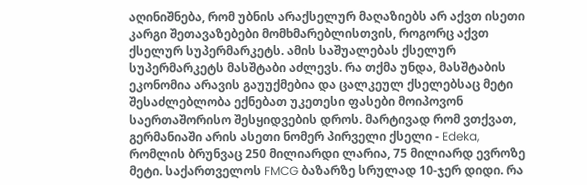აღინიშნება, რომ უბნის არაქსელურ მაღაზიებს არ აქვთ ისეთი კარგი შეთავაზებები მომხმარებლისთვის, როგორც აქვთ ქსელურ სუპერმარკეტს. ამის საშუალებას ქსელურ სუპერმარკეტს მასშტაბი აძლევს. რა თქმა უნდა, მასშტაბის ეკონომია არავის გაუუქმებია და ცალკეულ ქსელებსაც მეტი შესაძლებლობა ექნებათ უკეთესი ფასები მოიპოვონ საერთაშორისო შესყიდვების დროს. მარტივად რომ ვთქვათ, გერმანიაში არის ასეთი ნომერ პირველი ქსელი - Edeka, რომლის ბრუნვაც 250 მილიარდი ლარია, 75 მილიარდ ევროზე მეტი. საქართველოს FMCG ბაზარზე სრულად 10-ჯერ დიდი. რა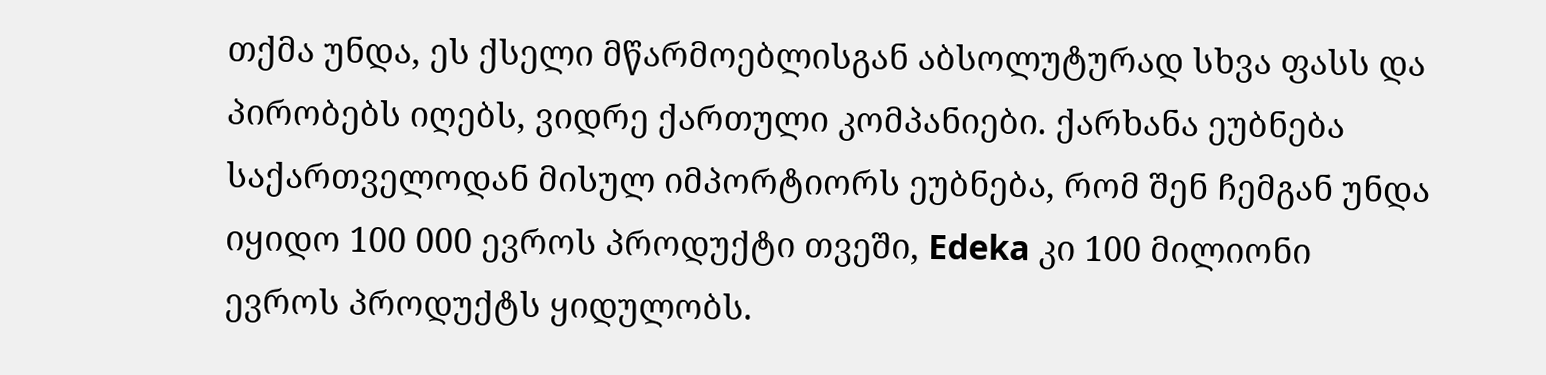თქმა უნდა, ეს ქსელი მწარმოებლისგან აბსოლუტურად სხვა ფასს და პირობებს იღებს, ვიდრე ქართული კომპანიები. ქარხანა ეუბნება საქართველოდან მისულ იმპორტიორს ეუბნება, რომ შენ ჩემგან უნდა იყიდო 100 000 ევროს პროდუქტი თვეში, Edeka კი 100 მილიონი ევროს პროდუქტს ყიდულობს.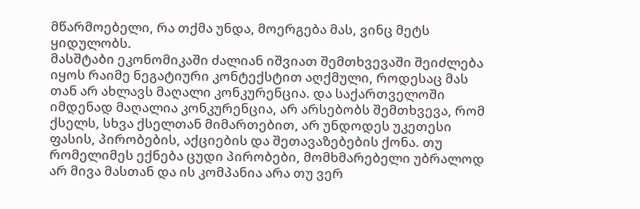მწარმოებელი, რა თქმა უნდა, მოერგება მას, ვინც მეტს ყიდულობს.
მასშტაბი ეკონომიკაში ძალიან იშვიათ შემთხვევაში შეიძლება იყოს რაიმე ნეგატიური კონტექსტით აღქმული, როდესაც მას თან არ ახლავს მაღალი კონკურენცია. და საქართველოში იმდენად მაღალია კონკურენცია, არ არსებობს შემთხვევა, რომ ქსელს, სხვა ქსელთან მიმართებით, არ უნდოდეს უკეთესი ფასის, პირობების, აქციების და შეთავაზებების ქონა. თუ რომელიმეს ექნება ცუდი პირობები, მომხმარებელი უბრალოდ არ მივა მასთან და ის კომპანია არა თუ ვერ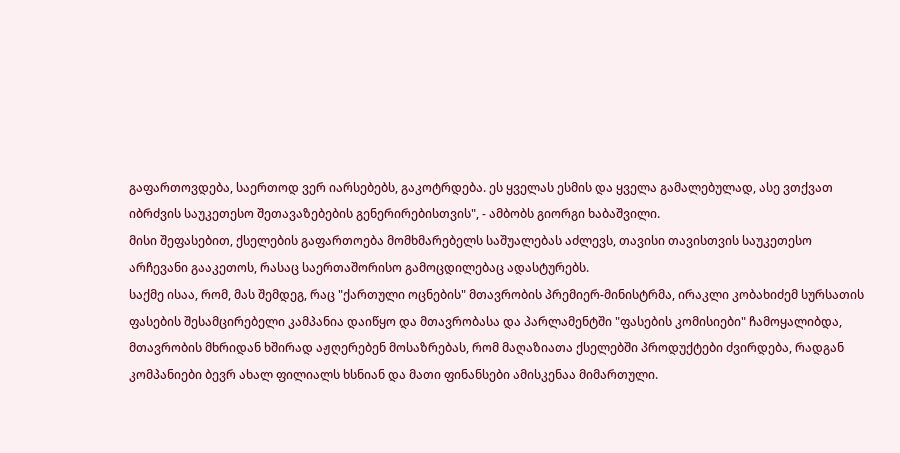გაფართოვდება, საერთოდ ვერ იარსებებს, გაკოტრდება. ეს ყველას ესმის და ყველა გამალებულად, ასე ვთქვათ იბრძვის საუკეთესო შეთავაზებების გენერირებისთვის", - ამბობს გიორგი ხაბაშვილი.
მისი შეფასებით, ქსელების გაფართოება მომხმარებელს საშუალებას აძლევს, თავისი თავისთვის საუკეთესო არჩევანი გააკეთოს, რასაც საერთაშორისო გამოცდილებაც ადასტურებს.
საქმე ისაა, რომ, მას შემდეგ, რაც "ქართული ოცნების" მთავრობის პრემიერ-მინისტრმა, ირაკლი კობახიძემ სურსათის ფასების შესამცირებელი კამპანია დაიწყო და მთავრობასა და პარლამენტში "ფასების კომისიები" ჩამოყალიბდა, მთავრობის მხრიდან ხშირად აჟღერებენ მოსაზრებას, რომ მაღაზიათა ქსელებში პროდუქტები ძვირდება, რადგან კომპანიები ბევრ ახალ ფილიალს ხსნიან და მათი ფინანსები ამისკენაა მიმართული.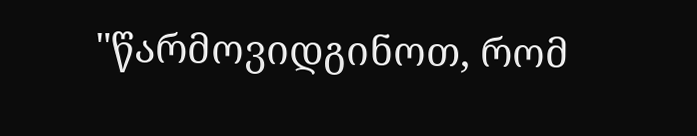"წარმოვიდგინოთ, რომ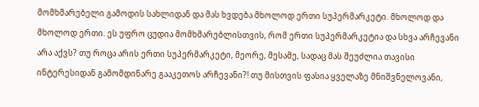მომხმარებელი გამოდის სახლიდან და მას ხვდება მხოლოდ ერთი სუპერმარკეტი. მხოლოდ და მხოლოდ ერთი. ეს უფრო ცუდია მომხმარებლისთვის, რომ ერთი სუპერმარკეტია და სხვა არჩევანი არა აქვს? თუ როცა არის ერთი სუპერმარკეტი, მეორე, მესამე, სადაც მას შეუძლია თავისი ინტერესიდან გამომდინარე გააკეთოს არჩევანი?! თუ მისთვის ფასია ყველაზე მნიშვნელოვანი,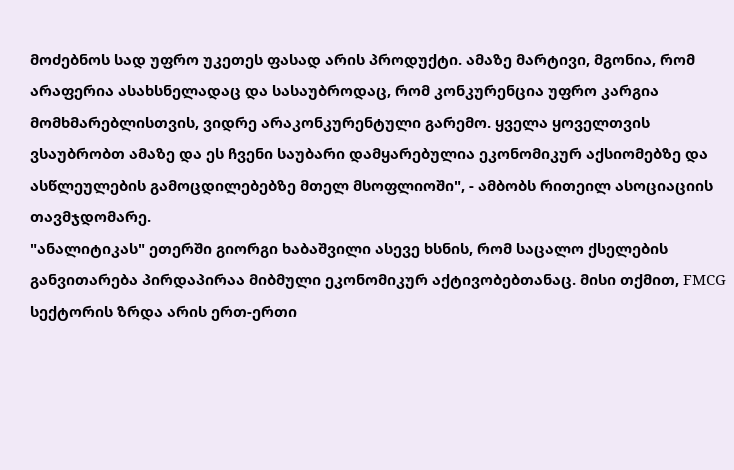მოძებნოს სად უფრო უკეთეს ფასად არის პროდუქტი. ამაზე მარტივი, მგონია, რომ არაფერია ასახსნელადაც და სასაუბროდაც, რომ კონკურენცია უფრო კარგია მომხმარებლისთვის, ვიდრე არაკონკურენტული გარემო. ყველა ყოველთვის ვსაუბრობთ ამაზე და ეს ჩვენი საუბარი დამყარებულია ეკონომიკურ აქსიომებზე და ასწლეულების გამოცდილებებზე მთელ მსოფლიოში", - ამბობს რითეილ ასოციაციის თავმჯდომარე.
"ანალიტიკას" ეთერში გიორგი ხაბაშვილი ასევე ხსნის, რომ საცალო ქსელების განვითარება პირდაპირაა მიბმული ეკონომიკურ აქტივობებთანაც. მისი თქმით, FMCG სექტორის ზრდა არის ერთ-ერთი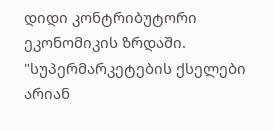დიდი კონტრიბუტორი ეკონომიკის ზრდაში.
"სუპერმარკეტების ქსელები არიან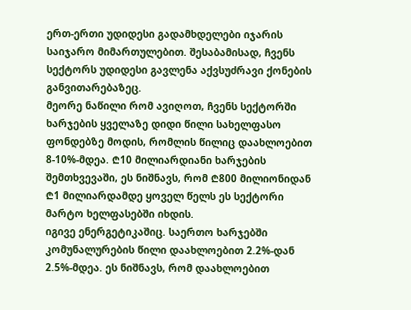ერთ-ერთი უდიდესი გადამხდელები იჯარის საიჯარო მიმართულებით. შესაბამისად, ჩვენს სექტორს უდიდესი გავლენა აქვსუძრავი ქონების განვითარებაზეც.
მეორე ნაწილი რომ ავიღოთ, ჩვენს სექტორში ხარჯების ყველაზე დიდი წილი სახელფასო ფონდებზე მოდის, რომლის წილიც დაახლოებით 8-10%-მდეა. ₾10 მილიარდიანი ხარჯების შემთხვევაში, ეს ნიშნავს, რომ ₾800 მილიონიდან ₾1 მილიარდამდე ყოველ წელს ეს სექტორი მარტო ხელფასებში იხდის.
იგივე ენერგეტიკაშიც. საერთო ხარჯებში კომუნალურების წილი დაახლოებით 2.2%-დან 2.5%-მდეა. ეს ნიშნავს, რომ დაახლოებით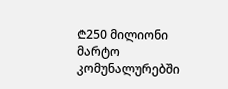₾250 მილიონი მარტო კომუნალურებში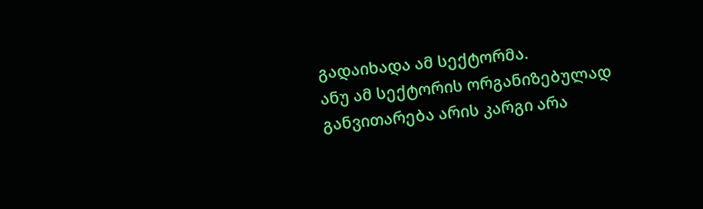გადაიხადა ამ სექტორმა.
ანუ ამ სექტორის ორგანიზებულად განვითარება არის კარგი არა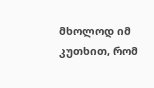მხოლოდ იმ კუთხით, რომ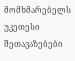მომხმარებელს უკეთესი შეთავაზებები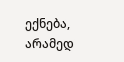ექნება, არამედ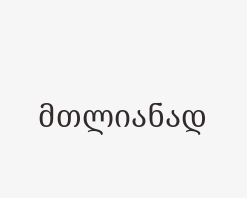მთლიანად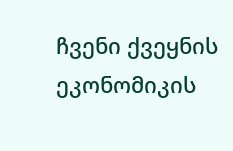ჩვენი ქვეყნის ეკონომიკის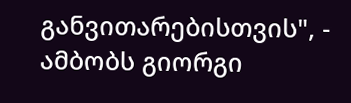განვითარებისთვის", - ამბობს გიორგი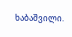ხაბაშვილი.